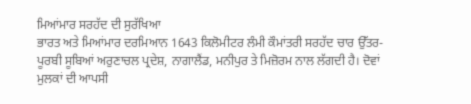ਮਿਆਂਮਾਰ ਸਰਹੱਦ ਦੀ ਸੁਰੱਖਿਆ
ਭਾਰਤ ਅਤੇ ਮਿਆਂਮਾਰ ਦਰਮਿਆਨ 1643 ਕਿਲੋਮੀਟਰ ਲੰਮੀ ਕੌਮਾਂਤਰੀ ਸਰਹੱਦ ਚਾਰ ਉੱਤਰ-ਪੂਰਬੀ ਸੂਬਿਆਂ ਅਰੁਣਾਚਲ ਪ੍ਰਦੇਸ਼, ਨਾਗਾਲੈਂਡ, ਮਨੀਪੁਰ ਤੇ ਮਿਜ਼ੋਰਮ ਨਾਲ ਲੱਗਦੀ ਹੈ। ਦੋਵਾਂ ਮੁਲਕਾਂ ਦੀ ਆਪਸੀ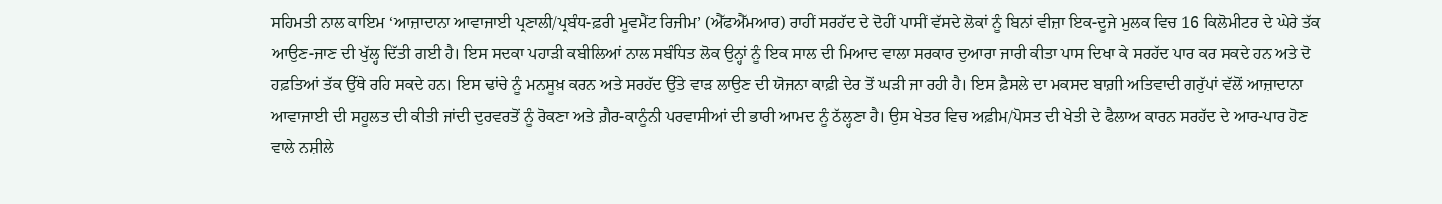ਸਹਿਮਤੀ ਨਾਲ ਕਾਇਮ ‘ਆਜ਼ਾਦਾਨਾ ਆਵਾਜਾਈ ਪ੍ਰਣਾਲੀ/ਪ੍ਰਬੰਧ-ਫ਼ਰੀ ਮੂਵਮੈਂਟ ਰਿਜੀਮ’ (ਐੱਫਐੱਮਆਰ) ਰਾਹੀਂ ਸਰਹੱਦ ਦੇ ਦੋਹੀਂ ਪਾਸੀਂ ਵੱਸਦੇ ਲੋਕਾਂ ਨੂੰ ਬਿਨਾਂ ਵੀਜ਼ਾ ਇਕ-ਦੂਜੇ ਮੁਲਕ ਵਿਚ 16 ਕਿਲੋਮੀਟਰ ਦੇ ਘੇਰੇ ਤੱਕ ਆਉਣ-ਜਾਣ ਦੀ ਖੁੱਲ੍ਹ ਦਿੱਤੀ ਗਈ ਹੈ। ਇਸ ਸਦਕਾ ਪਹਾੜੀ ਕਬੀਲਿਆਂ ਨਾਲ ਸਬੰਧਿਤ ਲੋਕ ਉਨ੍ਹਾਂ ਨੂੰ ਇਕ ਸਾਲ ਦੀ ਮਿਆਦ ਵਾਲਾ ਸਰਕਾਰ ਦੁਆਰਾ ਜਾਰੀ ਕੀਤਾ ਪਾਸ ਦਿਖਾ ਕੇ ਸਰਹੱਦ ਪਾਰ ਕਰ ਸਕਦੇ ਹਨ ਅਤੇ ਦੋ ਹਫ਼ਤਿਆਂ ਤੱਕ ਉੱਥੇ ਰਹਿ ਸਕਦੇ ਹਨ। ਇਸ ਢਾਂਚੇ ਨੂੰ ਮਨਸੂਖ਼ ਕਰਨ ਅਤੇ ਸਰਹੱਦ ਉੱਤੇ ਵਾੜ ਲਾਉਣ ਦੀ ਯੋਜਨਾ ਕਾਫ਼ੀ ਦੇਰ ਤੋਂ ਘੜੀ ਜਾ ਰਹੀ ਹੈ। ਇਸ ਫ਼ੈਸਲੇ ਦਾ ਮਕਸਦ ਬਾਗ਼ੀ ਅਤਿਵਾਦੀ ਗਰੁੱਪਾਂ ਵੱਲੋਂ ਆਜ਼ਾਦਾਨਾ ਆਵਾਜਾਈ ਦੀ ਸਹੂਲਤ ਦੀ ਕੀਤੀ ਜਾਂਦੀ ਦੁਰਵਰਤੋਂ ਨੂੰ ਰੋਕਣਾ ਅਤੇ ਗ਼ੈਰ-ਕਾਨੂੰਨੀ ਪਰਵਾਸੀਆਂ ਦੀ ਭਾਰੀ ਆਮਦ ਨੂੰ ਠੱਲ੍ਹਣਾ ਹੈ। ਉਸ ਖੇਤਰ ਵਿਚ ਅਫ਼ੀਮ/ਪੋਸਤ ਦੀ ਖੇਤੀ ਦੇ ਫੈਲਾਅ ਕਾਰਨ ਸਰਹੱਦ ਦੇ ਆਰ-ਪਾਰ ਹੋਣ ਵਾਲੇ ਨਸ਼ੀਲੇ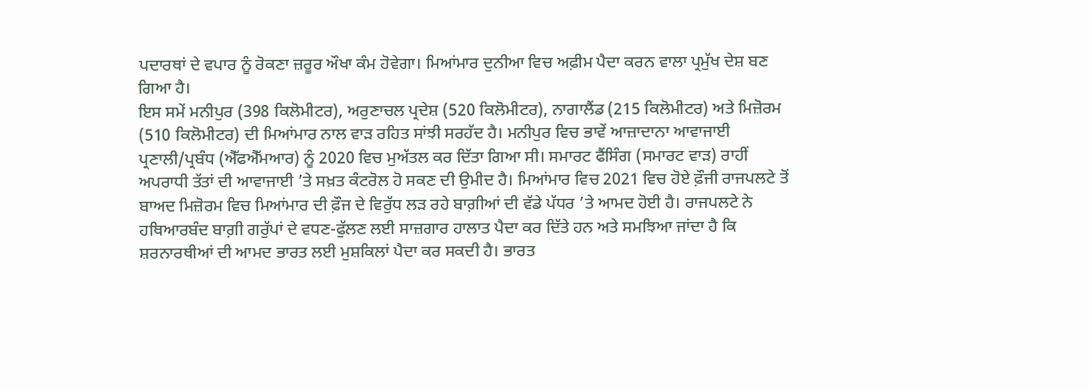ਪਦਾਰਥਾਂ ਦੇ ਵਪਾਰ ਨੂੰ ਰੋਕਣਾ ਜ਼ਰੂਰ ਔਖਾ ਕੰਮ ਹੋਵੇਗਾ। ਮਿਆਂਮਾਰ ਦੁਨੀਆ ਵਿਚ ਅਫ਼ੀਮ ਪੈਦਾ ਕਰਨ ਵਾਲਾ ਪ੍ਰਮੁੱਖ ਦੇਸ਼ ਬਣ ਗਿਆ ਹੈ।
ਇਸ ਸਮੇਂ ਮਨੀਪੁਰ (398 ਕਿਲੋਮੀਟਰ), ਅਰੁਣਾਚਲ ਪ੍ਰਦੇਸ਼ (520 ਕਿਲੋਮੀਟਰ), ਨਾਗਾਲੈਂਡ (215 ਕਿਲੋਮੀਟਰ) ਅਤੇ ਮਿਜ਼ੋਰਮ (510 ਕਿਲੋਮੀਟਰ) ਦੀ ਮਿਆਂਮਾਰ ਨਾਲ ਵਾੜ ਰਹਿਤ ਸਾਂਝੀ ਸਰਹੱਦ ਹੈ। ਮਨੀਪੁਰ ਵਿਚ ਭਾਵੇਂ ਆਜ਼ਾਦਾਨਾ ਆਵਾਜਾਈ ਪ੍ਰਣਾਲੀ/ਪ੍ਰਬੰਧ (ਐੱਫਐੱਮਆਰ) ਨੂੰ 2020 ਵਿਚ ਮੁਅੱਤਲ ਕਰ ਦਿੱਤਾ ਗਿਆ ਸੀ। ਸਮਾਰਟ ਫੈਂਸਿੰਗ (ਸਮਾਰਟ ਵਾੜ) ਰਾਹੀਂ ਅਪਰਾਧੀ ਤੱਤਾਂ ਦੀ ਆਵਾਜਾਈ ’ਤੇ ਸਖ਼ਤ ਕੰਟਰੋਲ ਹੋ ਸਕਣ ਦੀ ਉਮੀਦ ਹੈ। ਮਿਆਂਮਾਰ ਵਿਚ 2021 ਵਿਚ ਹੋਏ ਫ਼ੌਜੀ ਰਾਜਪਲਟੇ ਤੋਂ ਬਾਅਦ ਮਿਜ਼ੋਰਮ ਵਿਚ ਮਿਆਂਮਾਰ ਦੀ ਫ਼ੌਜ ਦੇ ਵਿਰੁੱਧ ਲੜ ਰਹੇ ਬਾਗ਼ੀਆਂ ਦੀ ਵੱਡੇ ਪੱਧਰ ’ਤੇ ਆਮਦ ਹੋਈ ਹੈ। ਰਾਜਪਲਟੇ ਨੇ ਹਥਿਆਰਬੰਦ ਬਾਗ਼ੀ ਗਰੁੱਪਾਂ ਦੇ ਵਧਣ-ਫੁੱਲਣ ਲਈ ਸਾਜ਼ਗਾਰ ਹਾਲਾਤ ਪੈਦਾ ਕਰ ਦਿੱਤੇ ਹਨ ਅਤੇ ਸਮਝਿਆ ਜਾਂਦਾ ਹੈ ਕਿ ਸ਼ਰਨਾਰਥੀਆਂ ਦੀ ਆਮਦ ਭਾਰਤ ਲਈ ਮੁਸ਼ਕਿਲਾਂ ਪੈਦਾ ਕਰ ਸਕਦੀ ਹੈ। ਭਾਰਤ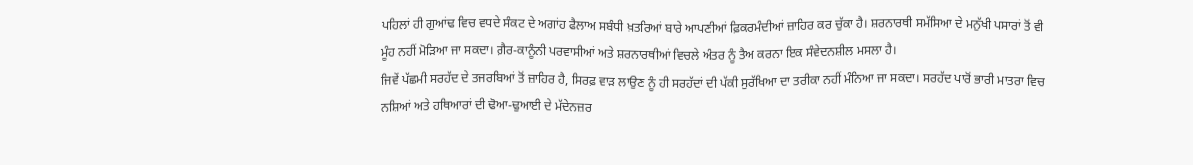ਪਹਿਲਾਂ ਹੀ ਗੁਆਂਢ ਵਿਚ ਵਧਦੇ ਸੰਕਟ ਦੇ ਅਗਾਂਹ ਫੈਲਾਅ ਸਬੰਧੀ ਖ਼ਤਰਿਆਂ ਬਾਰੇ ਆਪਣੀਆਂ ਫ਼ਿਕਰਮੰਦੀਆਂ ਜ਼ਾਹਿਰ ਕਰ ਚੁੱਕਾ ਹੈ। ਸ਼ਰਨਾਰਥੀ ਸਮੱਸਿਆ ਦੇ ਮਨੁੱਖੀ ਪਸਾਰਾਂ ਤੋਂ ਵੀ ਮੂੰਹ ਨਹੀਂ ਮੋੜਿਆ ਜਾ ਸਕਦਾ। ਗ਼ੈਰ-ਕਾਨੂੰਨੀ ਪਰਵਾਸੀਆਂ ਅਤੇ ਸ਼ਰਨਾਰਥੀਆਂ ਵਿਚਲੇ ਅੰਤਰ ਨੂੰ ਤੈਅ ਕਰਨਾ ਇਕ ਸੰਵੇਦਨਸ਼ੀਲ ਮਸਲਾ ਹੈ।
ਜਿਵੇਂ ਪੱਛਮੀ ਸਰਹੱਦ ਦੇ ਤਜਰਬਿਆਂ ਤੋਂ ਜ਼ਾਹਿਰ ਹੈ, ਸਿਰਫ਼ ਵਾੜ ਲਾਉਣ ਨੂੰ ਹੀ ਸਰਹੱਦਾਂ ਦੀ ਪੱਕੀ ਸੁਰੱਖਿਆ ਦਾ ਤਰੀਕਾ ਨਹੀਂ ਮੰਨਿਆ ਜਾ ਸਕਦਾ। ਸਰਹੱਦ ਪਾਰੋਂ ਭਾਰੀ ਮਾਤਰਾ ਵਿਚ ਨਸ਼ਿਆਂ ਅਤੇ ਹਥਿਆਰਾਂ ਦੀ ਢੋਆ-ਢੁਆਈ ਦੇ ਮੱਦੇਨਜ਼ਰ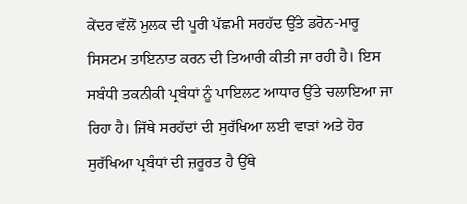ਕੇਂਦਰ ਵੱਲੋਂ ਮੁਲਕ ਦੀ ਪੂਰੀ ਪੱਛਮੀ ਸਰਹੱਦ ਉੱਤੇ ਡਰੋਨ-ਮਾਰੂ ਸਿਸਟਮ ਤਾਇਨਾਤ ਕਰਨ ਦੀ ਤਿਆਰੀ ਕੀਤੀ ਜਾ ਰਹੀ ਹੈ। ਇਸ ਸਬੰਧੀ ਤਕਨੀਕੀ ਪ੍ਰਬੰਧਾਂ ਨੂੰ ਪਾਇਲਟ ਆਧਾਰ ਉੱਤੇ ਚਲਾਇਆ ਜਾ ਰਿਹਾ ਹੈ। ਜਿੱਥੇ ਸਰਹੱਦਾਂ ਦੀ ਸੁਰੱਖਿਆ ਲਈ ਵਾੜਾਂ ਅਤੇ ਹੋਰ ਸੁਰੱਖਿਆ ਪ੍ਰਬੰਧਾਂ ਦੀ ਜ਼ਰੂਰਤ ਹੈ ਉੱਥੇ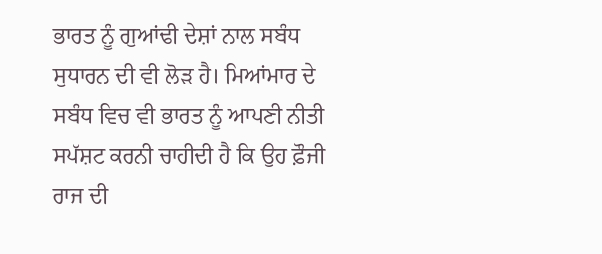ਭਾਰਤ ਨੂੰ ਗੁਆਂਢੀ ਦੇਸ਼ਾਂ ਨਾਲ ਸਬੰਧ ਸੁਧਾਰਨ ਦੀ ਵੀ ਲੋੜ ਹੈ। ਮਿਆਂਮਾਰ ਦੇ ਸਬੰਧ ਵਿਚ ਵੀ ਭਾਰਤ ਨੂੰ ਆਪਣੀ ਨੀਤੀ ਸਪੱਸ਼ਟ ਕਰਨੀ ਚਾਹੀਦੀ ਹੈ ਕਿ ਉਹ ਫ਼ੌਜੀ ਰਾਜ ਦੀ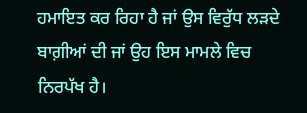ਹਮਾਇਤ ਕਰ ਰਿਹਾ ਹੈ ਜਾਂ ਉਸ ਵਿਰੁੱਧ ਲੜਦੇ ਬਾਗ਼ੀਆਂ ਦੀ ਜਾਂ ਉਹ ਇਸ ਮਾਮਲੇ ਵਿਚ ਨਿਰਪੱਖ ਹੈ।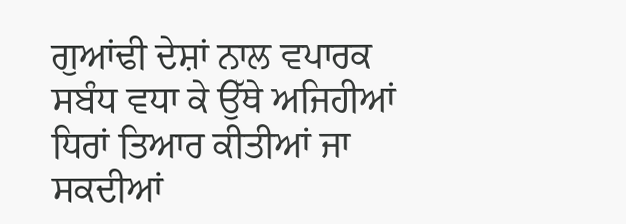ਗੁਆਂਢੀ ਦੇਸ਼ਾਂ ਨਾਲ ਵਪਾਰਕ ਸਬੰਧ ਵਧਾ ਕੇ ਉੱਥੇ ਅਜਿਹੀਆਂ ਧਿਰਾਂ ਤਿਆਰ ਕੀਤੀਆਂ ਜਾ ਸਕਦੀਆਂ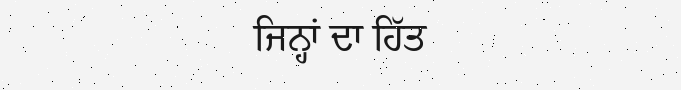ਜਿਨ੍ਹਾਂ ਦਾ ਹਿੱਤ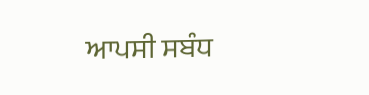ਆਪਸੀ ਸਬੰਧ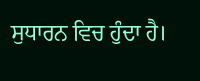ਸੁਧਾਰਨ ਵਿਚ ਹੁੰਦਾ ਹੈ।